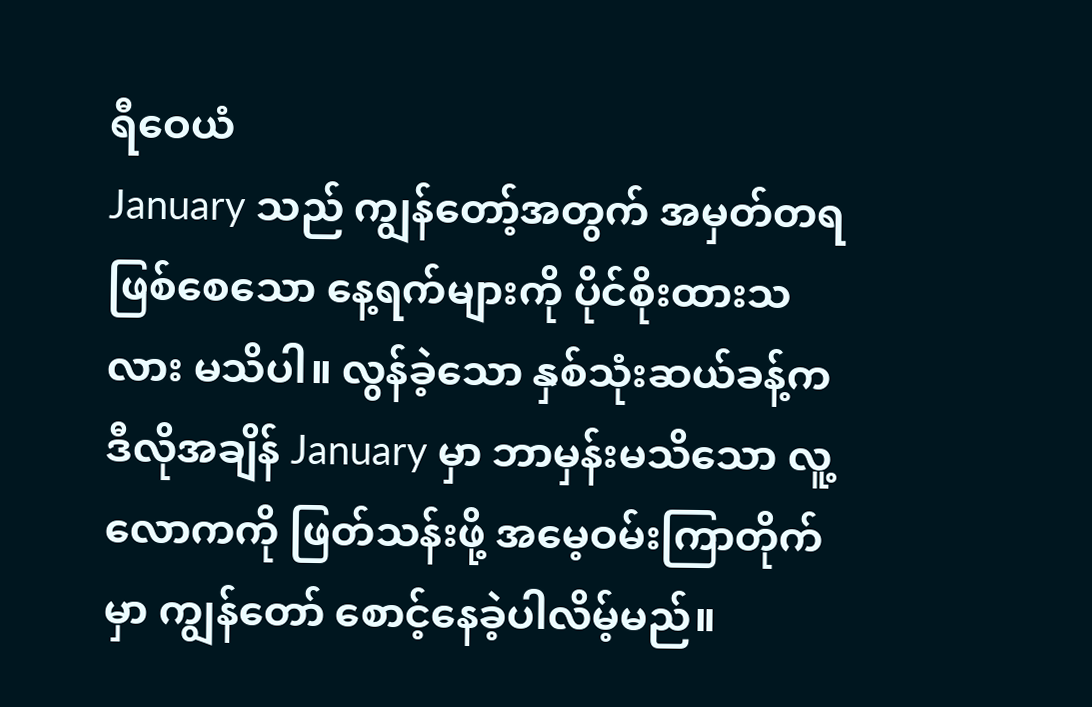ရီဝေယံ
January သည် ကျွန်တော့်အတွက် အမှတ်တရဖြစ်စေသော နေ့ရက်များကို ပိုင်စိုးထားသလား မသိပါ။ လွန်ခဲ့သော နှစ်သုံးဆယ်ခန့်က ဒီလိုအချိန် January မှာ ဘာမှန်းမသိသော လူ့လောကကို ဖြတ်သန်းဖို့ အမေ့ဝမ်းကြာတိုက်မှာ ကျွန်တော် စောင့်နေခဲ့ပါလိမ့်မည်။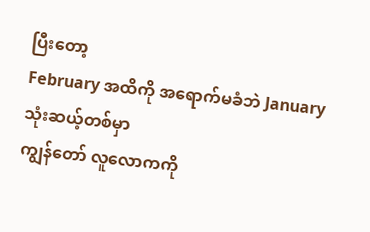ပြီးတော့
February အထိကို အရောက်မခံဘဲ January သုံးဆယ့်တစ်မှာ
ကျွန်တော် လူလောကကို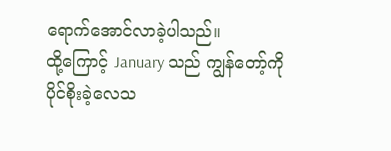ရောက်အောင်လာခဲ့ပါသည်။
ထို့ကြောင့် January သည် ကျွန်တော့်ကို ပိုင်စိုးခဲ့လေသ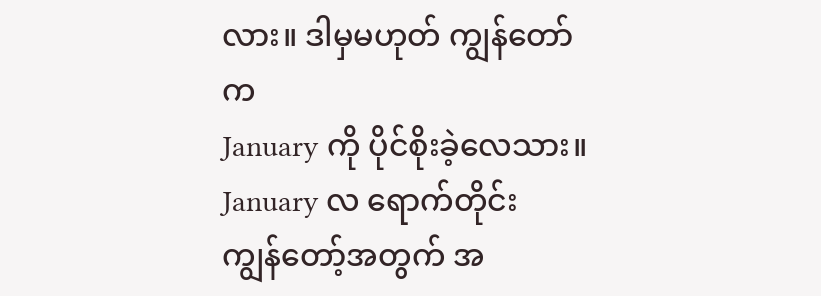လား။ ဒါမှမဟုတ် ကျွန်တော်က
January ကို ပိုင်စိုးခဲ့လေသား။ January လ ရောက်တိုင်း
ကျွန်တော့်အတွက် အ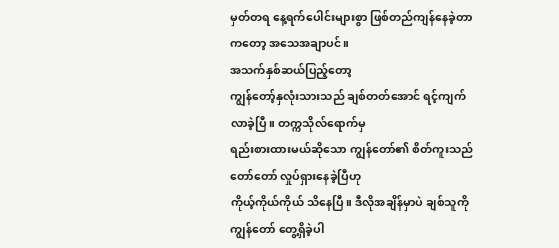မှတ်တရ နေ့ရက်ပေါင်းများစွာ ဖြစ်တည်ကျန်နေခဲ့တာကတော့ အသေအချာပင်။
အသက်နှစ်ဆယ်ပြည့်တော့
ကျွန်တော့်နှလုံးသားသည် ချစ်တတ်အောင် ရင့်ကျက်လာခဲ့ပြီ။ တက္ကသိုလ်ရောက်မှ
ရည်းစားထားမယ်ဆိုသော ကျွန်တော်၏ စိတ်ကူးသည် တော်တော် လှုပ်ရှားနေခဲ့ပြီဟု
ကိုယ့်ကိုယ်ကိုယ် သိနေပြီ။ ဒီလိုအချိန်မှာပဲ ချစ်သူကို ကျွန်တော် တွေ့ရှိခဲ့ပါ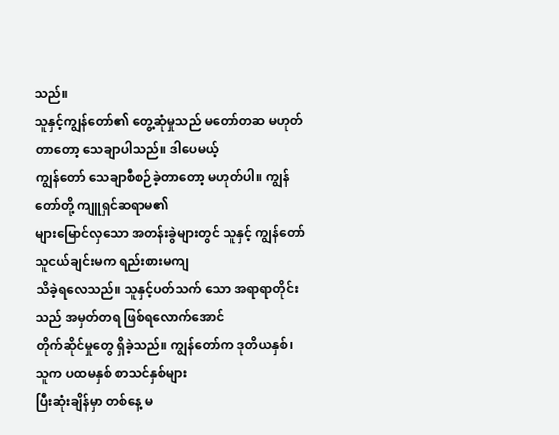သည်။
သူနှင့်ကျွန်တော်၏ တွေ့ဆုံမှုသည် မတော်တဆ မဟုတ်တာတော့ သေချာပါသည်။ ဒါပေမယ့်
ကျွန်တော် သေချာစီစဉ်ခဲ့တာတော့ မဟုတ်ပါ။ ကျွန်တော်တို့ ကျူရှင်ဆရာမ၏
များမြောင်လှသော အတန်းခွဲများတွင် သူနှင့် ကျွန်တော် သူငယ်ချင်းမက ရည်းစားမကျ
သိခဲ့ရလေသည်။ သူနှင့်ပတ်သက် သော အရာရာတိုင်းသည် အမှတ်တရ ဖြစ်ရလောက်အောင်
တိုက်ဆိုင်မှုတွေ ရှိခဲ့သည်။ ကျွန်တော်က ဒုတိယနှစ်၊ သူက ပထမနှစ် စာသင်နှစ်များ
ပြီးဆုံးချိန်မှာ တစ်နေ့ မ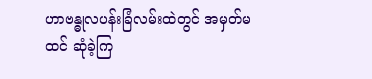ဟာဗန္ဓုလပန်းခြံလမ်းထဲတွင် အမှတ်မထင် ဆုံခဲ့ကြ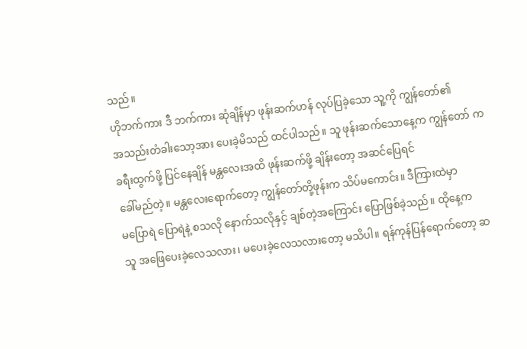သည်။
ဟိုဘက်ကား ဒီ ဘက်ကား ဆုံချိန်မှာ ဖုန်းဆက်ဟန် လုပ်ပြခဲ့သော သူ့ကို ကျွန်တော်၏
အသည်းတံခါးသော့အား ပေးခဲ့မိသည် ထင်ပါသည်။ သူ ဖုန်းဆက်သောနေ့က ကျွန်တော် က
ခရီးထွက်ဖို့ ပြင်နေချိန် မန္တလေးအထိ ဖုန်းဆက်ဖို့ ချိန်းတော့ အဆင်ပြေရင်
ခေါ်မည်တဲ့။ မန္တလေးရောက်တော့ ကျွန်တော်တို့ဖုန်းက သိပ်မကောင်း။ ဒီကြားထဲမှာ
မပြောရဲ ပြောရဲနဲ့ စသလို နောက်သလိုနှင့် ချစ်တဲ့အကြောင်း ပြောဖြစ်ခဲ့သည်။ ထိုနေ့က
သူ အဖြေပေးခဲ့လေသလား၊ မပေးခဲ့လေသလားတော့ မသိပါ။ ရန်ကုန်ပြန်ရောက်တော့ ဆ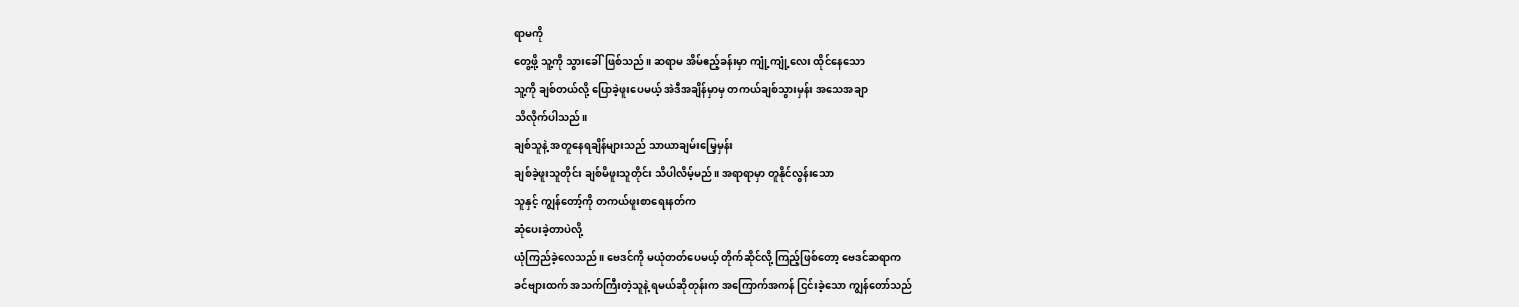ရာမကို
တွေ့ဖို့ သူ့ကို သွားခေါ်ဖြစ်သည်။ ဆရာမ အိမ်ဧည့်ခန်းမှာ ကျုံ့ကျုံ့လေး ထိုင်နေသော
သူ့ကို ချစ်တယ်လို့ ပြောခဲ့ဖူးပေမယ့် အဲဒီအချိန်မှာမှ တကယ်ချစ်သွားမှန်း အသေအချာ
သိလိုက်ပါသည်။
ချစ်သူနဲ့ အတူနေရချိန်များသည် သာယာချမ်းမြေ့မှန်း
ချစ်ခဲ့ဖူးသူတိုင်း ချစ်မိဖူးသူတိုင်း သိပါလိမ့်မည်။ အရာရာမှာ တူနိုင်လွန်းသော
သူနှင့် ကျွန်တော့်ကို တကယ်ဖူးစာရေးနတ်က
ဆုံပေးခဲ့တာပဲလို့
ယုံကြည်ခဲ့လေသည်။ ဗေဒင်ကို မယုံတတ်ပေမယ့် တိုက်ဆိုင်လို့ ကြည့်ဖြစ်တော့ ဗေဒင်ဆရာက
ခင်ဗျားထက် အသက်ကြီးတဲ့သူနဲ့ ရမယ်ဆိုတုန်းက အကြောက်အကန် ငြင်းခဲ့သော ကျွန်တော်သည်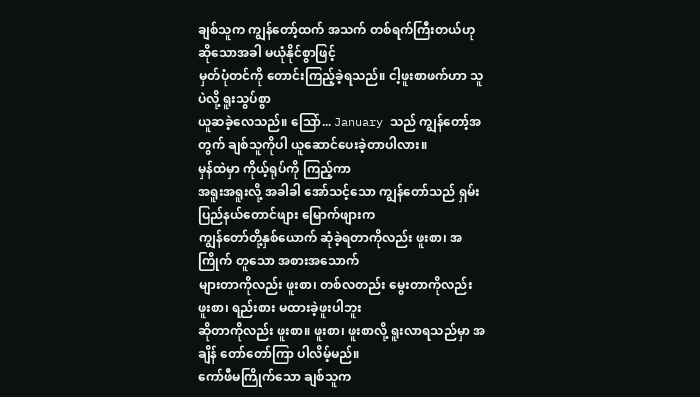ချစ်သူက ကျွန်တော့်ထက် အသက် တစ်ရက်ကြီးတယ်ဟု ဆိုသောအခါ မယုံနိုင်စွာဖြင့်
မှတ်ပုံတင်ကို တောင်းကြည့်ခဲ့ရသည်။ ငါ့ဖူးစာဖက်ဟာ သူပဲလို့ ရူးသွပ်စွာ
ယူဆခဲ့လေသည်။ သြော်... January သည် ကျွန်တော့်အတွက် ချစ်သူကိုပါ ယူဆောင်ပေးခဲ့တာပါလား။
မှန်ထဲမှာ ကိုယ့်ရုပ်ကို ကြည့်ကာ
အရူးအရူးလို့ အခါခါ အော်သင့်သော ကျွန်တော်သည် ရှမ်းပြည်နယ်တောင်ဖျား မြောက်ဖျားက
ကျွန်တော်တို့နှစ်ယောက် ဆုံခဲ့ရတာကိုလည်း ဖူးစာ၊ အကြိုက် တူသော အစားအသောက်
များတာကိုလည်း ဖူးစာ၊ တစ်လတည်း မွေးတာကိုလည်း ဖူးစာ၊ ရည်းစား မထားခဲ့ဖူးပါဘူး
ဆိုတာကိုလည်း ဖူးစာ။ ဖူးစာ၊ ဖူးစာလို့ ရူးလာရသည်မှာ အချိန် တော်တော်ကြာ ပါလိမ့်မည်။
ကော်ဖီမကြိုက်သော ချစ်သူက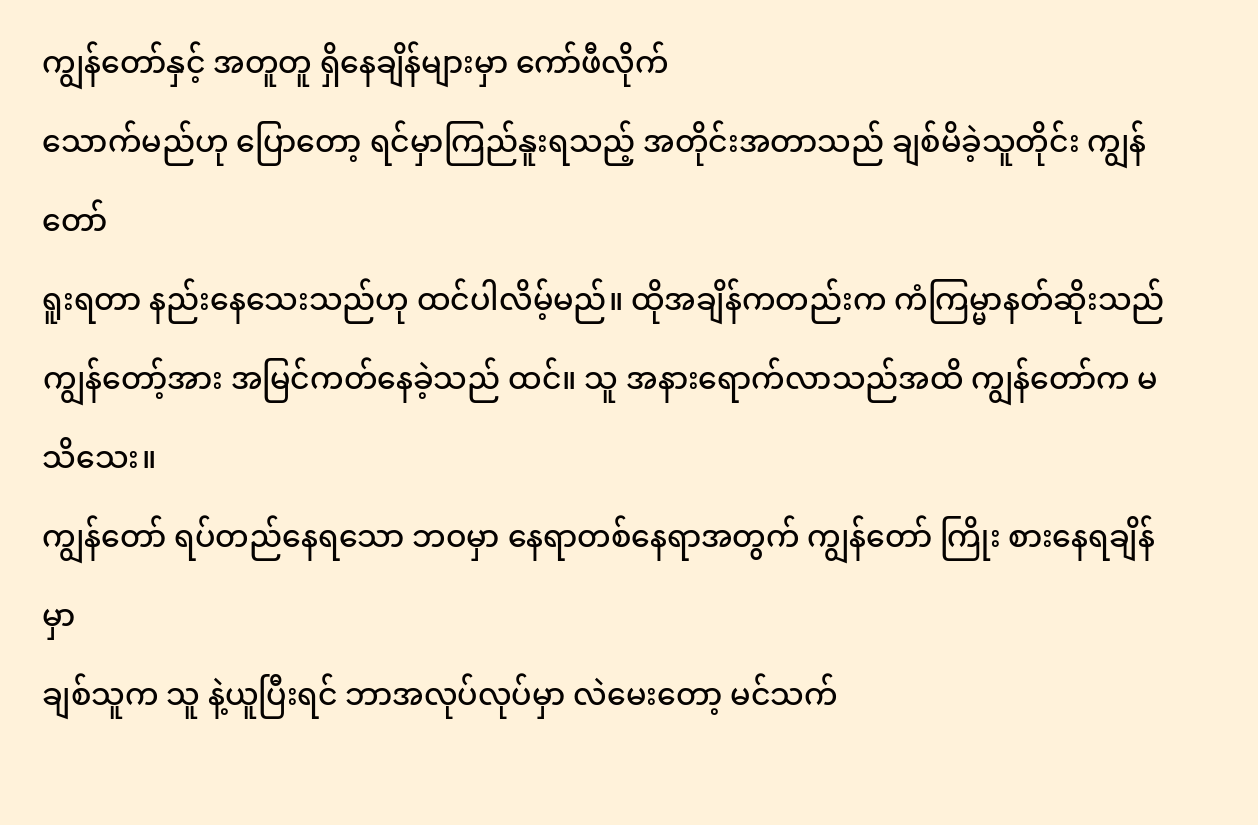ကျွန်တော်နှင့် အတူတူ ရှိနေချိန်များမှာ ကော်ဖီလိုက်
သောက်မည်ဟု ပြောတော့ ရင်မှာကြည်နူးရသည့် အတိုင်းအတာသည် ချစ်မိခဲ့သူတိုင်း ကျွန်တော်
ရူးရတာ နည်းနေသေးသည်ဟု ထင်ပါလိမ့်မည်။ ထိုအချိန်ကတည်းက ကံကြမ္မာနတ်ဆိုးသည်
ကျွန်တော့်အား အမြင်ကတ်နေခဲ့သည် ထင်။ သူ အနားရောက်လာသည်အထိ ကျွန်တော်က မသိသေး။
ကျွန်တော် ရပ်တည်နေရသော ဘဝမှာ နေရာတစ်နေရာအတွက် ကျွန်တော် ကြိုး စားနေရချိန်မှာ
ချစ်သူက သူ နဲ့ယူပြီးရင် ဘာအလုပ်လုပ်မှာ လဲမေးတော့ မင်သက်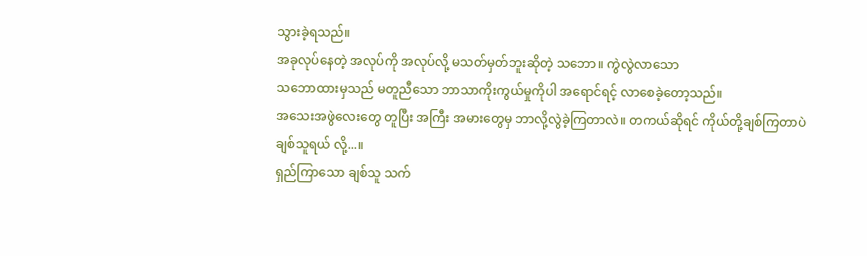သွားခဲ့ရသည်။
အခုလုပ်နေတဲ့ အလုပ်ကို အလုပ်လို့ မသတ်မှတ်ဘူးဆိုတဲ့ သဘော။ ကွဲလွဲလာသော
သဘောထားမှသည် မတူညီသော ဘာသာကိုးကွယ်မှုကိုပါ အရောင်ရင့် လာစေခဲ့တော့သည်။
အသေးအဖွဲလေးတွေ တူပြီး အကြီး အမားတွေမှ ဘာလို့လွဲခဲ့ကြတာလဲ။ တကယ်ဆိုရင် ကိုယ်တို့ချစ်ကြတာပဲ
ချစ်သူရယ် လို့...။
ရှည်ကြာသော ချစ်သူ သက်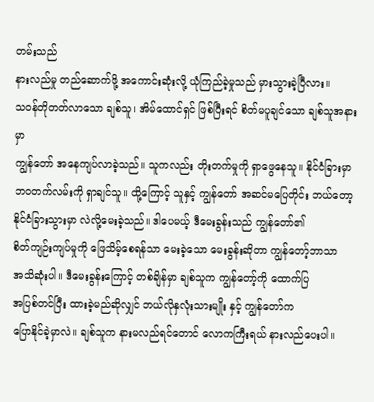တမ်းသည်
နားလည်မှု တည်ဆောက်ဖို့ အကောင်းဆုံးလို့ ယုံကြည်ခဲ့မှုသည် မှားသွားခဲ့ပြီလား။
သဝန်တိုတတ်လာသော ချစ်သူ၊ အိမ်ထောင်ရှင် ဖြစ်ပြီးရင် စိတ်မပူချင်သော ချစ်သူအနားမှာ
ကျွန်တော် အနေကျပ်လာခဲ့သည်။ သူကလည်း တိုးတက်မှုကို ရှာဖွေနေသူ။ နိုင်ငံခြားမှာ
ဘဝတက်လမ်းကို ရှာချင်သူ။ ထို့ကြောင့် သူနှင့် ကျွန်တော် အဆင်မပြေတိုင်း ဘယ်တော့
နိုင်ငံခြားသွားမှာ လဲလို့မေးခဲ့သည်။ ဒါပေမယ့် ဒီမေးခွန်းသည် ကျွန်တော်၏
စိတ်ကျဉ်းကျပ်မှုကို ဖြေသိမ့်စေရန်သာ မေးခဲ့သော မေးခွန်းဆိုတာ ကျွန်တော့်ဘာသာ
အသိဆုံးပါ။ ဒီမေးခွန်းကြောင့် တစ်ချိန်မှာ ချစ်သူက ကျွန်တော့်ကို ထောက်ပြ
အပြစ်တင်ပြီး ထားခဲ့မည်ဆိုလျှင် ဘယ်လိုနှလုံးသားမျိုး နှင့် ကျွန်တော်က
ပြောနိုင်ခဲ့မှာလဲ။ ချစ်သူက နားမလည်ရင်တောင် လောကကြီးရယ် နားလည်ပေးပါ။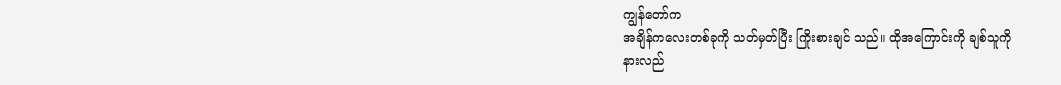ကျွန်တော်က
အချိန်ကလေးတစ်ခုကို သတ်မှတ်ပြီး ကြိုးစားချင် သည်။ ထိုအကြောင်းကို ချစ်သူကို
နားလည်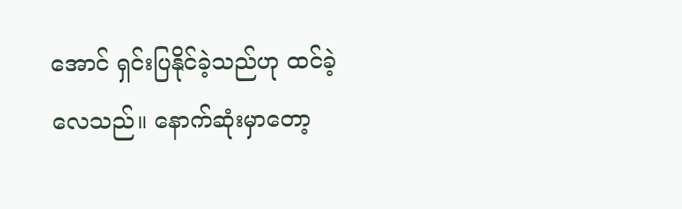အောင် ရှင်းပြနိုင်ခဲ့သည်ဟု ထင်ခဲ့လေသည်။ နောက်ဆုံးမှာတော့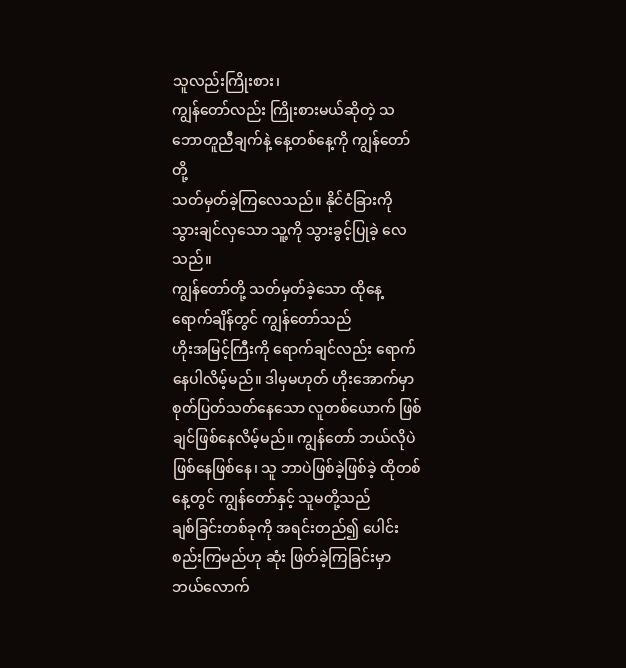သူလည်းကြိုးစား၊
ကျွန်တော်လည်း ကြိုးစားမယ်ဆိုတဲ့ သဘောတူညီချက်နဲ့ နေ့တစ်နေ့ကို ကျွန်တော်တို့
သတ်မှတ်ခဲ့ကြလေသည်။ နိုင်ငံခြားကို သွားချင်လှသော သူ့ကို သွားခွင့်ပြုခဲ့ လေသည်။
ကျွန်တော်တို့ သတ်မှတ်ခဲ့သော ထိုနေ့ ရောက်ချိန်တွင် ကျွန်တော်သည်
ဟိုးအမြင့်ကြီးကို ရောက်ချင်လည်း ရောက်နေပါလိမ့်မည်။ ဒါမှမဟုတ် ဟိုးအောက်မှာ
စုတ်ပြတ်သတ်နေသော လူတစ်ယောက် ဖြစ်ချင်ဖြစ်နေလိမ့်မည်။ ကျွန်တော် ဘယ်လိုပဲ
ဖြစ်နေဖြစ်နေ၊ သူ ဘာပဲဖြစ်ခဲ့ဖြစ်ခဲ့ ထိုတစ်နေ့တွင် ကျွန်တော်နှင့် သူမတို့သည်
ချစ်ခြင်းတစ်ခုကို အရင်းတည်၍ ပေါင်းစည်းကြမည်ဟု ဆုံး ဖြတ်ခဲ့ကြခြင်းမှာ
ဘယ်လောက်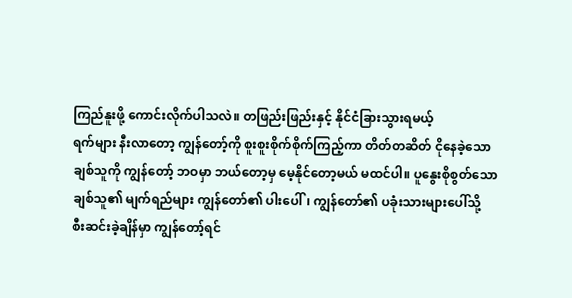ကြည်နူးဖို့ ကောင်းလိုက်ပါသလဲ။ တဖြည်းဖြည်းနှင့် နိုင်ငံခြားသွားရမယ့်
ရက်များ နီးလာတော့ ကျွန်တော့်ကို စူးစူးစိုက်စိုက်ကြည့်ကာ တိတ်တဆိတ် ငိုနေခဲ့သော
ချစ်သူကို ကျွန်တော့် ဘဝမှာ ဘယ်တော့မှ မေ့နိုင်တော့မယ် မထင်ပါ။ ပူနွေးစိုစွတ်သော
ချစ်သူ၏ မျက်ရည်များ ကျွန်တော်၏ ပါးပေါ်၊ ကျွန်တော်၏ ပခုံးသားများပေါ်သို့
စီးဆင်းခဲ့ချိန်မှာ ကျွန်တော့်ရင်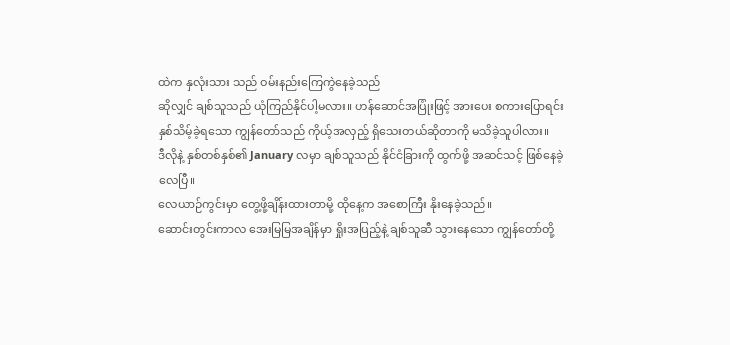ထဲက နှလုံးသား သည် ဝမ်းနည်းကြေကွဲနေခဲ့သည်
ဆိုလျှင် ချစ်သူသည် ယုံကြည်နိုင်ပါ့မလား။ ဟန်ဆောင်အပြုံးဖြင့် အားပေး စကားပြောရင်း
နှစ်သိမ့်ခဲ့ရသော ကျွန်တော်သည် ကိုယ့်အလှည့် ရှိသေးတယ်ဆိုတာကို မသိခဲ့သူပါလား။
ဒီလိုနဲ့ နှစ်တစ်နှစ်၏ January လမှာ ချစ်သူသည် နိုင်ငံခြားကို ထွက်ဖို့ အဆင်သင့် ဖြစ်နေခဲ့လေပြီ။
လေယာဉ်ကွင်းမှာ တွေ့ဖို့ချိန်းထားတာမို့ ထိုနေ့က အစောကြီး နိုးနေခဲ့သည်။
ဆောင်းတွင်းကာလ အေးမြမြအချိန်မှာ ရှိုးအပြည့်နဲ့ ချစ်သူဆီ သွားနေသော ကျွန်တော်တို့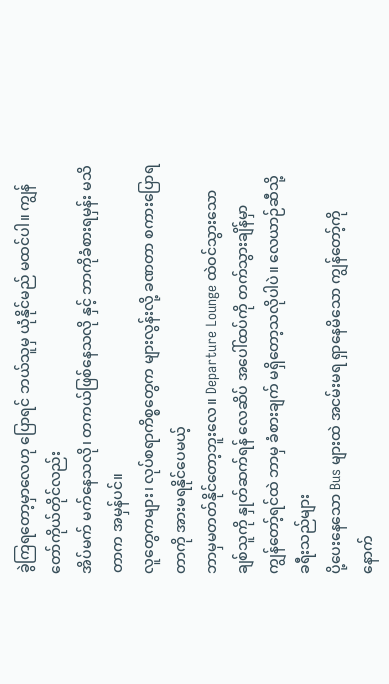ခွဲကြရတော့မှာလေဟု ပြောရင် ဘယ်သူမှ ယုံနိုင်မည် မထင်ပါ။ ကျွန်တော်ကိုယ်တိုင်လည်း
အိပ်မက် မက်နေသလို၊ တကယ်ဖြစ်နေသလို နှင့် ဘာကိုခံစားရမှန်း မသိတာက အမှန်ပင်။
လူတွေကများ၊ လုပ်စရာကိစ္စတွေက များလွန်းလို့ ခဏတာ စကားပြောရတာကို အားမရနိုင်ပေမယ့်
ဘာမှမတတ်နိုင်တော့ဘူးလေ။ Departure Lounge ထဲဝင်သွားသော ချစ်သူကို နှုတ်ဆက်ရန် လေဆိပ် အပေါ်ထပ်ကို တက်သွားချိန်မှာ
ကျွန်တော့်ရင်ထဲ ဘာမှ ခံစားချက် မရှိတော့သလိုပါပဲ။ လေယာဉ်ဆီသို့ ခရီးသည်များ
ပို့ပေးနေသော Bus များထဲ အငမ်းမရ ရှာနေမိသော ကျွန်တော့်ကို
နောက်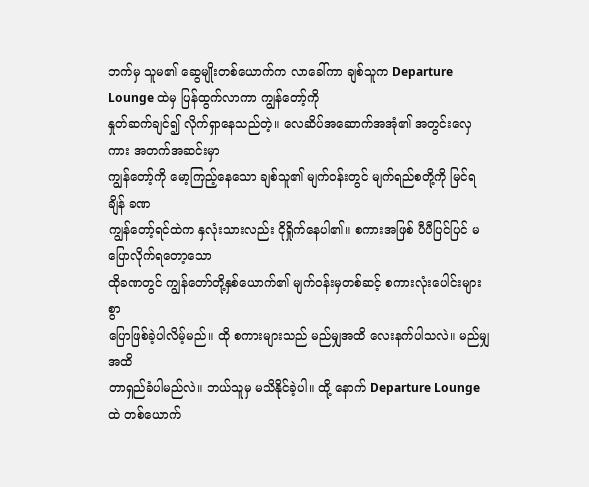ဘက်မှ သူမ၏ ဆွေမျိုးတစ်ယောက်က လာခေါ်ကာ ချစ်သူက Departure Lounge ထဲမှ ပြန်ထွက်လာကာ ကျွန်တော့်ကို
နှုတ်ဆက်ချင်၍ လိုက်ရှာနေသည်တဲ့။ လေဆိပ်အဆောက်အအုံ၏ အတွင်းလှေကား အတက်အဆင်းမှာ
ကျွန်တော့်ကို မော့ကြည့်နေသော ချစ်သူ၏ မျက်ဝန်းတွင် မျက်ရည်စတို့ကို မြင်ရချိန် ခဏ
ကျွန်တော့်ရင်ထဲက နှလုံးသားလည်း ငိုရှိုက်နေပါ၏။ စကားအဖြစ် ပီပီပြင်ပြင် မပြောလိုက်ရတော့သော
ထိုခဏတွင် ကျွန်တော်တို့နှစ်ယောက်၏ မျက်ဝန်းမှတစ်ဆင့် စကားလုံးပေါင်းများစွာ
ပြောဖြစ်ခဲ့ပါလိမ့်မည်။ ထို စကားများသည် မည်မျှအထိ လေးနက်ပါသလဲ။ မည်မျှ အထိ
တာရှည်ခံပါမည်လဲ။ ဘယ်သူမှ မသိနိုင်ခဲ့ပါ။ ထို့ နောက် Departure Lounge ထဲ တစ်ယောက်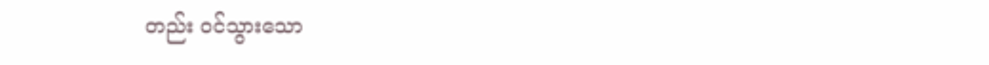တည်း ဝင်သွားသော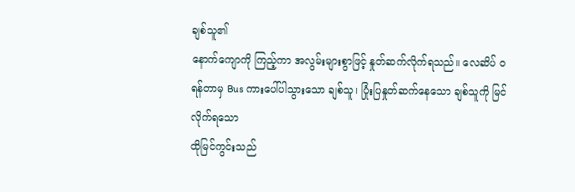ချစ်သူ၏
နောက်ကျောကို ကြည့်ကာ အလွမ်းများစွာဖြင့် နှုတ်ဆက်လိုက်ရသည်။ လေဆိပ် ဝရန်တာမှ Bus ကားပေါ်ပါသွားသော ချစ်သူ၊ ပြုံးပြနှုတ်ဆက်နေသော ချစ်သူကို မြင်လိုက်ရသော
ထိုမြင်ကွင်းသည်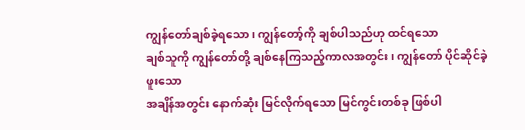ကျွန်တော်ချစ်ခဲ့ရသော၊ ကျွန်တော့်ကို ချစ်ပါသည်ဟု ထင်ရသော
ချစ်သူကို ကျွန်တော်တို့ ချစ်နေကြသည့်ကာလအတွင်း၊ ကျွန်တော် ပိုင်ဆိုင်ခဲ့ဖူးသော
အချိန်အတွင်း နောက်ဆုံး မြင်လိုက်ရသော မြင်ကွင်းတစ်ခု ဖြစ်ပါ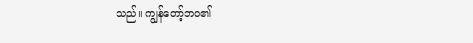သည်။ ကျွန်တော့်ဘဝ၏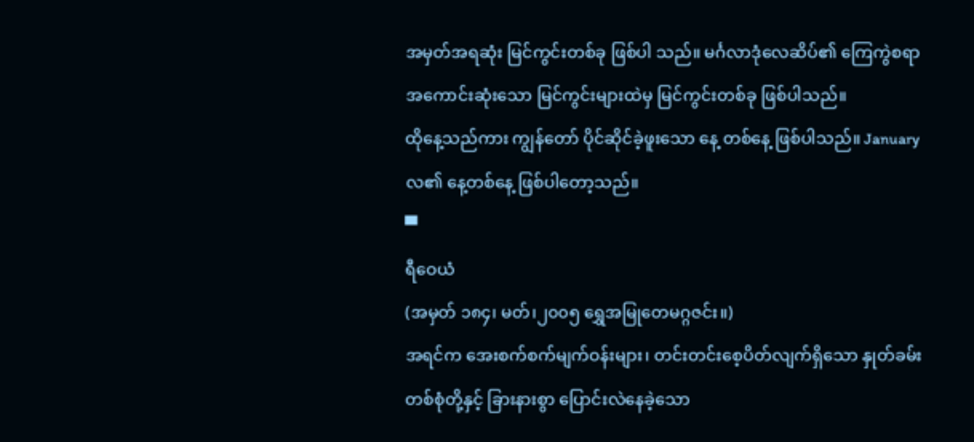အမှတ်အရဆုံး မြင်ကွင်းတစ်ခု ဖြစ်ပါ သည်။ မင်္ဂလာဒုံလေဆိပ်၏ ကြေကွဲစရာ
အကောင်းဆုံးသော မြင်ကွင်းများထဲမှ မြင်ကွင်းတစ်ခု ဖြစ်ပါသည်။
ထိုနေ့သည်ကား ကျွန်တော် ပိုင်ဆိုင်ခဲ့ဖူးသော နေ့ တစ်နေ့ ဖြစ်ပါသည်။ January လ၏ နေ့တစ်နေ့ ဖြစ်ပါတော့သည်။
▀
ရီဝေယံ
(အမှတ် ၁၈၄၊ မတ်၊၂၀၀၅ ရွှေအမြုတေမဂ္ဂဇင်း။)
အရင်က အေးစက်စက်မျက်ဝန်းများ၊ တင်းတင်းစေ့ပိတ်လျက်ရှိသော နှုတ်ခမ်းတစ်စုံတို့နှင့် ခြားနားစွာ ပြောင်းလဲနေခဲ့သော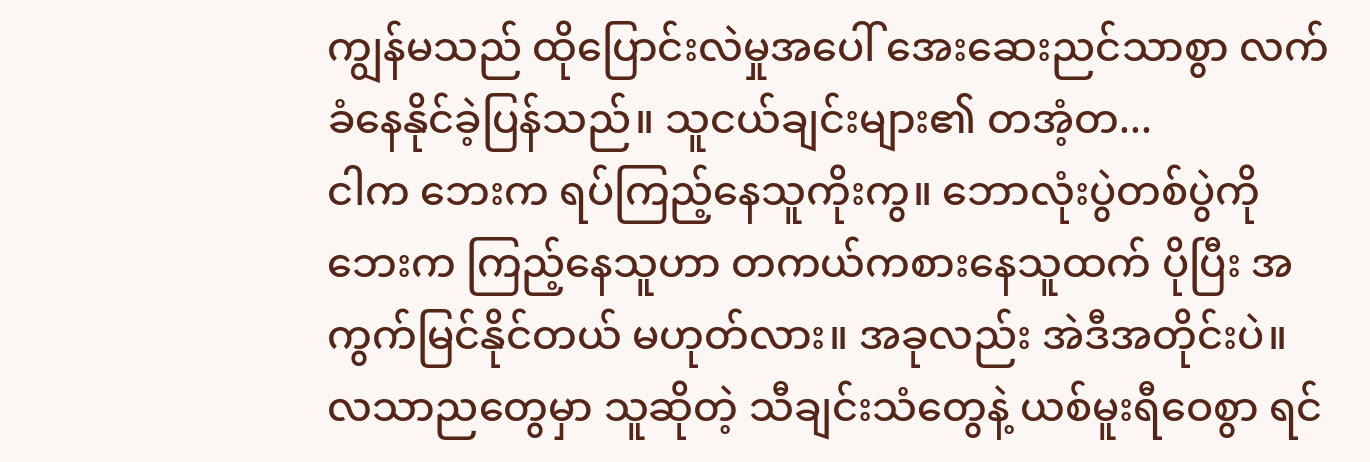ကျွန်မသည် ထိုပြောင်းလဲမှုအပေါ် အေးဆေးညင်သာစွာ လက်ခံနေနိုင်ခဲ့ပြန်သည်။ သူငယ်ချင်းများ၏ တအံ့တ...
ငါက ဘေးက ရပ်ကြည့်နေသူကိုးကွ။ ဘောလုံးပွဲတစ်ပွဲကို ဘေးက ကြည့်နေသူဟာ တကယ်ကစားနေသူထက် ပိုပြီး အကွက်မြင်နိုင်တယ် မဟုတ်လား။ အခုလည်း အဲဒီအတိုင်းပဲ။
လသာညတွေမှာ သူဆိုတဲ့ သီချင်းသံတွေနဲ့ ယစ်မူးရီဝေစွာ ရင်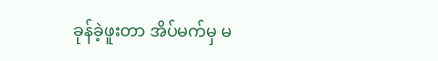ခုန်ခဲ့ဖူးတာ အိပ်မက်မှ မ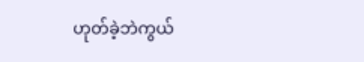ဟုတ်ခဲ့ဘဲကွယ်